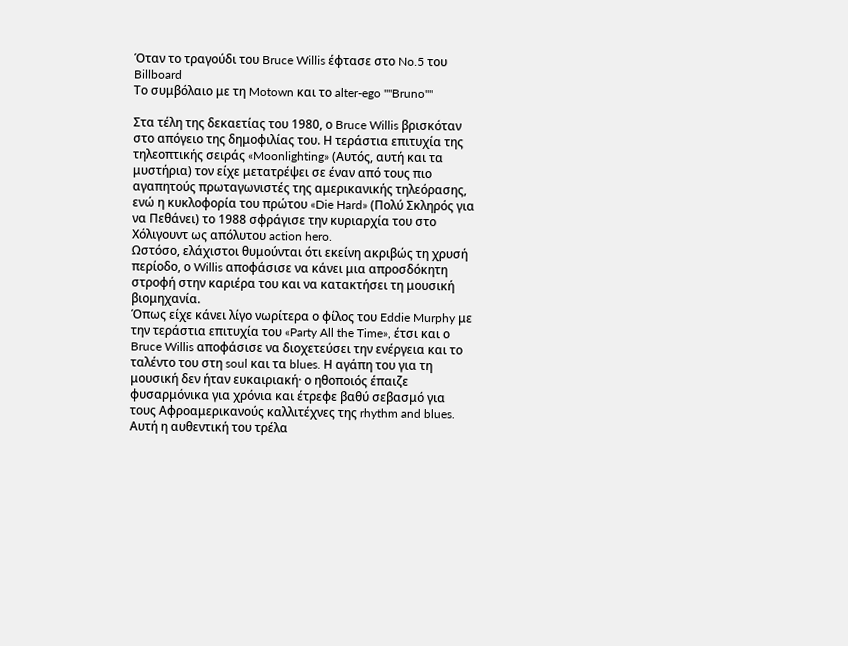Όταν το τραγούδι του Bruce Willis έφτασε στο No.5 του Billboard
Το συμβόλαιο με τη Motown και το alter-ego ""Bruno""

Στα τέλη της δεκαετίας του 1980, ο Bruce Willis βρισκόταν στο απόγειο της δημοφιλίας του. Η τεράστια επιτυχία της τηλεοπτικής σειράς «Moonlighting» (Αυτός, αυτή και τα μυστήρια) τον είχε μετατρέψει σε έναν από τους πιο αγαπητούς πρωταγωνιστές της αμερικανικής τηλεόρασης, ενώ η κυκλοφορία του πρώτου «Die Hard» (Πολύ Σκληρός για να Πεθάνει) το 1988 σφράγισε την κυριαρχία του στο Χόλιγουντ ως απόλυτου action hero.
Ωστόσο, ελάχιστοι θυμούνται ότι εκείνη ακριβώς τη χρυσή περίοδο, ο Willis αποφάσισε να κάνει μια απροσδόκητη στροφή στην καριέρα του και να κατακτήσει τη μουσική βιομηχανία.
Όπως είχε κάνει λίγο νωρίτερα ο φίλος του Eddie Murphy με την τεράστια επιτυχία του «Party All the Time», έτσι και ο Bruce Willis αποφάσισε να διοχετεύσει την ενέργεια και το ταλέντο του στη soul και τα blues. Η αγάπη του για τη μουσική δεν ήταν ευκαιριακή· ο ηθοποιός έπαιζε φυσαρμόνικα για χρόνια και έτρεφε βαθύ σεβασμό για τους Αφροαμερικανούς καλλιτέχνες της rhythm and blues. Αυτή η αυθεντική του τρέλα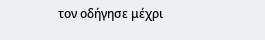τον οδήγησε μέχρι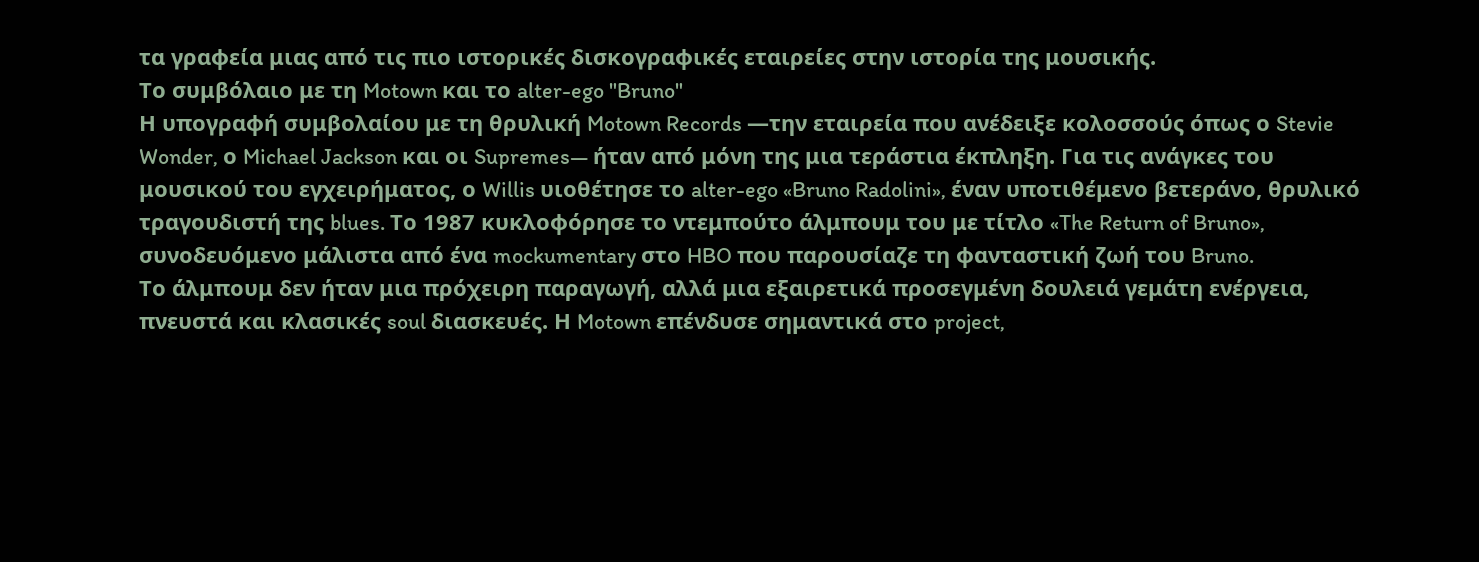τα γραφεία μιας από τις πιο ιστορικές δισκογραφικές εταιρείες στην ιστορία της μουσικής.
Το συμβόλαιο με τη Motown και το alter-ego "Bruno"
Η υπογραφή συμβολαίου με τη θρυλική Motown Records —την εταιρεία που ανέδειξε κολοσσούς όπως ο Stevie Wonder, ο Michael Jackson και οι Supremes— ήταν από μόνη της μια τεράστια έκπληξη. Για τις ανάγκες του μουσικού του εγχειρήματος, ο Willis υιοθέτησε το alter-ego «Bruno Radolini», έναν υποτιθέμενο βετεράνο, θρυλικό τραγουδιστή της blues. Το 1987 κυκλοφόρησε το ντεμπούτο άλμπουμ του με τίτλο «The Return of Bruno», συνοδευόμενο μάλιστα από ένα mockumentary στο HBO που παρουσίαζε τη φανταστική ζωή του Bruno.
Το άλμπουμ δεν ήταν μια πρόχειρη παραγωγή, αλλά μια εξαιρετικά προσεγμένη δουλειά γεμάτη ενέργεια, πνευστά και κλασικές soul διασκευές. Η Motown επένδυσε σημαντικά στο project,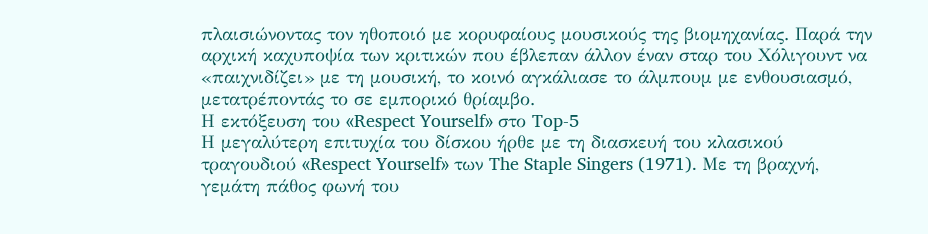πλαισιώνοντας τον ηθοποιό με κορυφαίους μουσικούς της βιομηχανίας. Παρά την αρχική καχυποψία των κριτικών που έβλεπαν άλλον έναν σταρ του Χόλιγουντ να «παιχνιδίζει» με τη μουσική, το κοινό αγκάλιασε το άλμπουμ με ενθουσιασμό, μετατρέποντάς το σε εμπορικό θρίαμβο.
Η εκτόξευση του «Respect Yourself» στο Top-5
Η μεγαλύτερη επιτυχία του δίσκου ήρθε με τη διασκευή του κλασικού τραγουδιού «Respect Yourself» των The Staple Singers (1971). Με τη βραχνή, γεμάτη πάθος φωνή του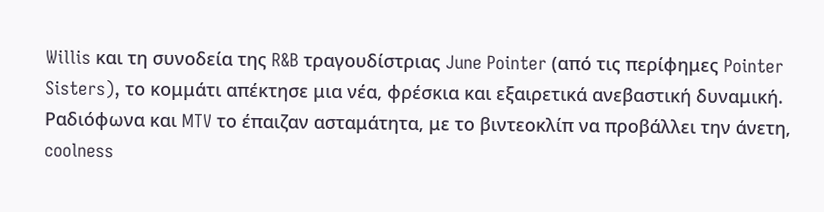Willis και τη συνοδεία της R&B τραγουδίστριας June Pointer (από τις περίφημες Pointer Sisters), το κομμάτι απέκτησε μια νέα, φρέσκια και εξαιρετικά ανεβαστική δυναμική. Ραδιόφωνα και MTV το έπαιζαν ασταμάτητα, με το βιντεοκλίπ να προβάλλει την άνετη, coolness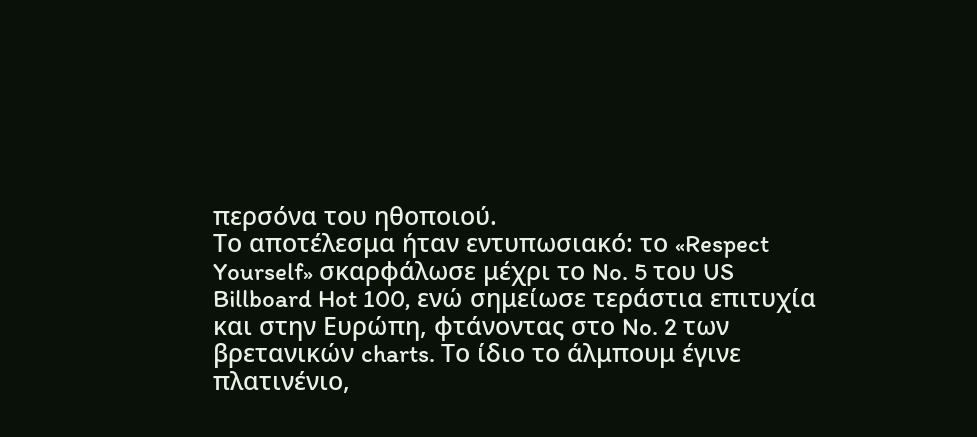περσόνα του ηθοποιού.
Το αποτέλεσμα ήταν εντυπωσιακό: το «Respect Yourself» σκαρφάλωσε μέχρι το No. 5 του US Billboard Hot 100, ενώ σημείωσε τεράστια επιτυχία και στην Ευρώπη, φτάνοντας στο No. 2 των βρετανικών charts. Το ίδιο το άλμπουμ έγινε πλατινένιο,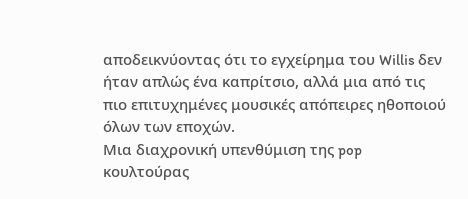αποδεικνύοντας ότι το εγχείρημα του Willis δεν ήταν απλώς ένα καπρίτσιο, αλλά μια από τις πιο επιτυχημένες μουσικές απόπειρες ηθοποιού όλων των εποχών.
Μια διαχρονική υπενθύμιση της pop κουλτούρας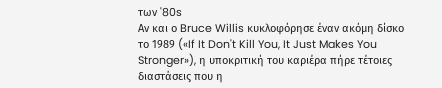των '80s
Αν και ο Bruce Willis κυκλοφόρησε έναν ακόμη δίσκο το 1989 («If It Don't Kill You, It Just Makes You Stronger»), η υποκριτική του καριέρα πήρε τέτοιες διαστάσεις που η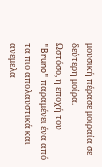μουσική πέρασε μοιραία σε δεύτερη μοίρα.
Ωστόσο, η εποχή του "Bruno" παραμένει ένα από τα πιο απολαυστικά και ανεμελα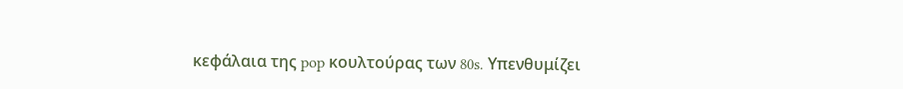κεφάλαια της pop κουλτούρας των 80s. Υπενθυμίζει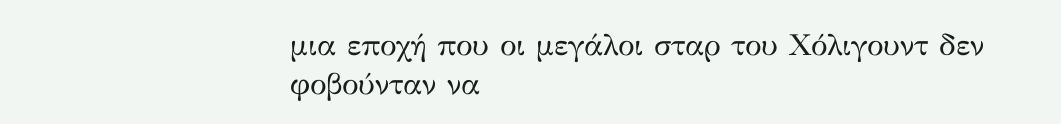μια εποχή που οι μεγάλοι σταρ του Χόλιγουντ δεν φοβούνταν να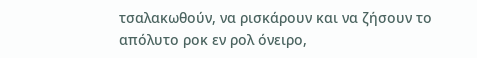τσαλακωθούν, να ρισκάρουν και να ζήσουν το απόλυτο ροκ εν ρολ όνειρο,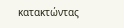κατακτώντας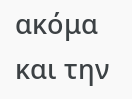ακόμα και την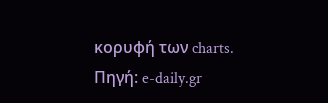κορυφή των charts.
Πηγή: e-daily.gr